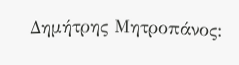Δημήτρης Μητροπάνος: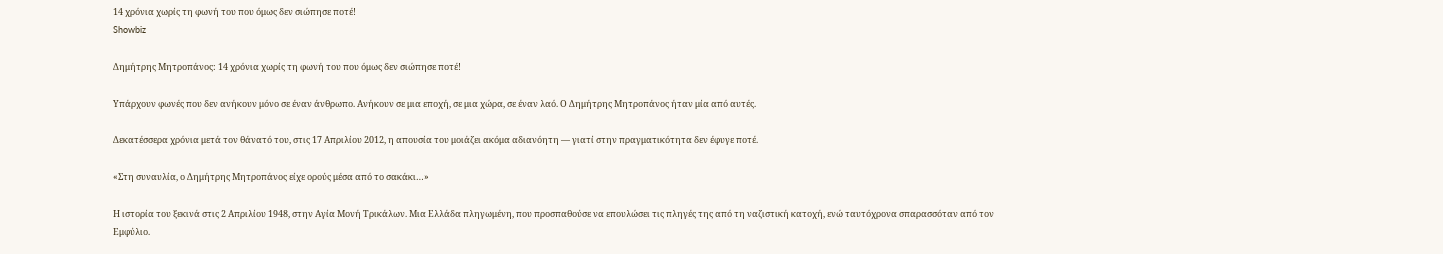14 χρόνια χωρίς τη φωνή του που όμως δεν σιώπησε ποτέ!
Showbiz

Δημήτρης Μητροπάνος: 14 χρόνια χωρίς τη φωνή του που όμως δεν σιώπησε ποτέ!

Υπάρχουν φωνές που δεν ανήκουν μόνο σε έναν άνθρωπο. Ανήκουν σε μια εποχή, σε μια χώρα, σε έναν λαό. Ο Δημήτρης Μητροπάνος ήταν μία από αυτές.

Δεκατέσσερα χρόνια μετά τον θάνατό του, στις 17 Απριλίου 2012, η απουσία του μοιάζει ακόμα αδιανόητη — γιατί στην πραγματικότητα δεν έφυγε ποτέ.

«Στη συναυλία, ο Δημήτρης Μητροπάνος είχε ορούς μέσα από το σακάκι…»

Η ιστορία του ξεκινά στις 2 Απριλίου 1948, στην Αγία Μονή Τρικάλων. Μια Ελλάδα πληγωμένη, που προσπαθούσε να επουλώσει τις πληγές της από τη ναζιστική κατοχή, ενώ ταυτόχρονα σπαρασσόταν από τον Εμφύλιο.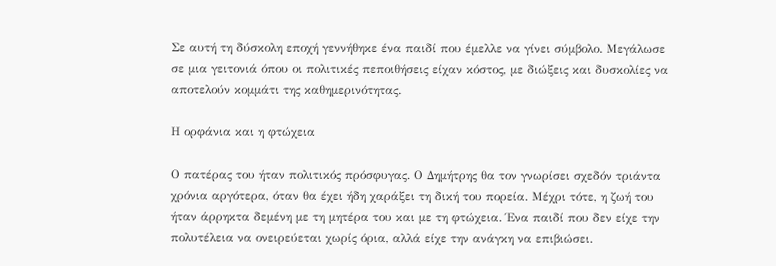Σε αυτή τη δύσκολη εποχή γεννήθηκε ένα παιδί που έμελλε να γίνει σύμβολο. Μεγάλωσε σε μια γειτονιά όπου οι πολιτικές πεποιθήσεις είχαν κόστος, με διώξεις και δυσκολίες να αποτελούν κομμάτι της καθημερινότητας.

Η ορφάνια και η φτώχεια

Ο πατέρας του ήταν πολιτικός πρόσφυγας. Ο Δημήτρης θα τον γνωρίσει σχεδόν τριάντα χρόνια αργότερα, όταν θα έχει ήδη χαράξει τη δική του πορεία. Μέχρι τότε, η ζωή του ήταν άρρηκτα δεμένη με τη μητέρα του και με τη φτώχεια. Ένα παιδί που δεν είχε την πολυτέλεια να ονειρεύεται χωρίς όρια, αλλά είχε την ανάγκη να επιβιώσει.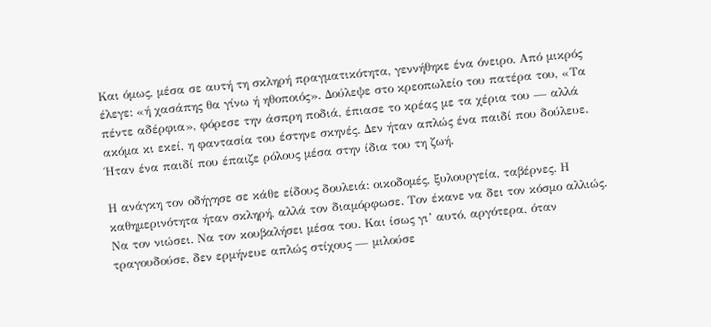Και όμως, μέσα σε αυτή τη σκληρή πραγματικότητα, γεννήθηκε ένα όνειρο. Από μικρός έλεγε: «ή χασάπης θα γίνω ή ηθοποιός». Δούλεψε στο κρεοπωλείο του πατέρα του, «Τα πέντε αδέρφια», φόρεσε την άσπρη ποδιά, έπιασε το κρέας με τα χέρια του — αλλά ακόμα κι εκεί, η φαντασία του έστηνε σκηνές. Δεν ήταν απλώς ένα παιδί που δούλευε. Ήταν ένα παιδί που έπαιζε ρόλους μέσα στην ίδια του τη ζωή.

Η ανάγκη τον οδήγησε σε κάθε είδους δουλειά: οικοδομές, ξυλουργεία, ταβέρνες. Η καθημερινότητα ήταν σκληρή, αλλά τον διαμόρφωσε. Τον έκανε να δει τον κόσμο αλλιώς. Να τον νιώσει. Να τον κουβαλήσει μέσα του. Και ίσως γι’ αυτό, αργότερα, όταν τραγουδούσε, δεν ερμήνευε απλώς στίχους — μιλούσε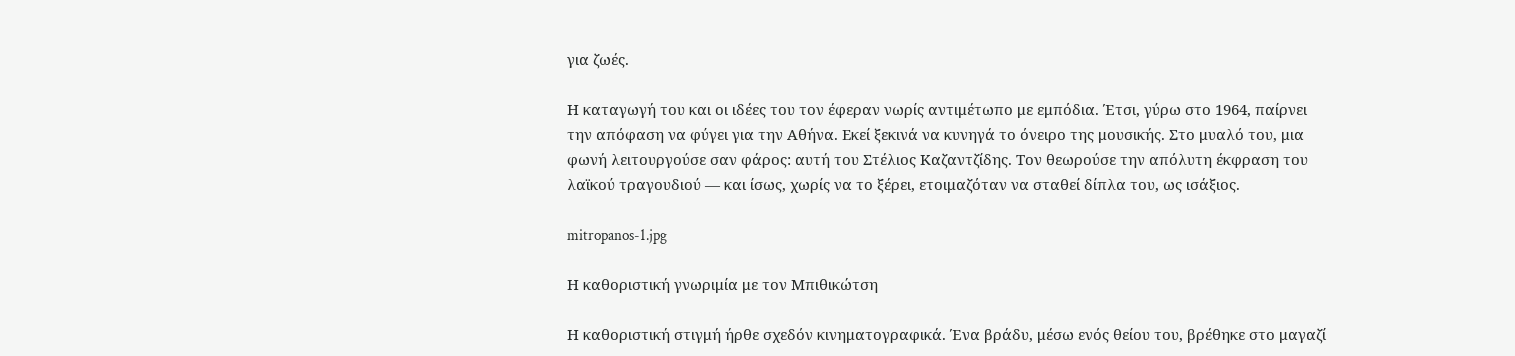για ζωές.

Η καταγωγή του και οι ιδέες του τον έφεραν νωρίς αντιμέτωπο με εμπόδια. Έτσι, γύρω στο 1964, παίρνει την απόφαση να φύγει για την Αθήνα. Εκεί ξεκινά να κυνηγά το όνειρο της μουσικής. Στο μυαλό του, μια φωνή λειτουργούσε σαν φάρος: αυτή του Στέλιος Καζαντζίδης. Τον θεωρούσε την απόλυτη έκφραση του λαϊκού τραγουδιού — και ίσως, χωρίς να το ξέρει, ετοιμαζόταν να σταθεί δίπλα του, ως ισάξιος.

mitropanos-1.jpg

Η καθοριστική γνωριμία με τον Μπιθικώτση

Η καθοριστική στιγμή ήρθε σχεδόν κινηματογραφικά. Ένα βράδυ, μέσω ενός θείου του, βρέθηκε στο μαγαζί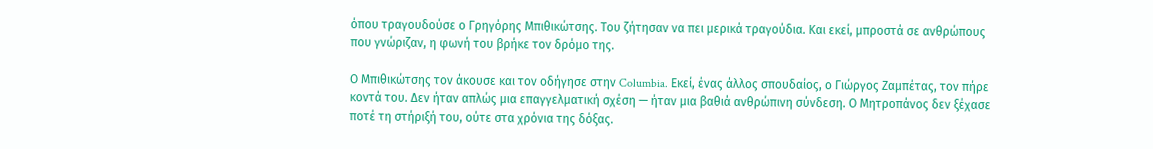όπου τραγουδούσε ο Γρηγόρης Μπιθικώτσης. Του ζήτησαν να πει μερικά τραγούδια. Και εκεί, μπροστά σε ανθρώπους που γνώριζαν, η φωνή του βρήκε τον δρόμο της.

Ο Μπιθικώτσης τον άκουσε και τον οδήγησε στην Columbia. Εκεί, ένας άλλος σπουδαίος, ο Γιώργος Ζαμπέτας, τον πήρε κοντά του. Δεν ήταν απλώς μια επαγγελματική σχέση — ήταν μια βαθιά ανθρώπινη σύνδεση. Ο Μητροπάνος δεν ξέχασε ποτέ τη στήριξή του, ούτε στα χρόνια της δόξας.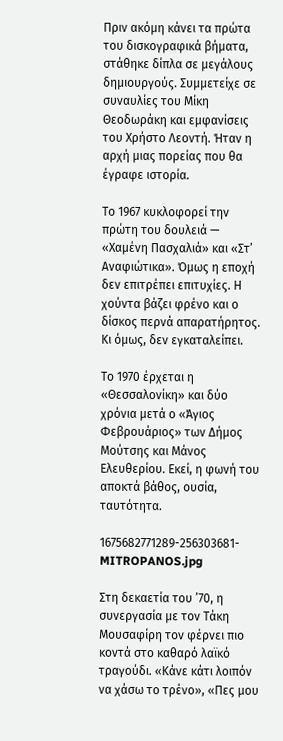Πριν ακόμη κάνει τα πρώτα του δισκογραφικά βήματα, στάθηκε δίπλα σε μεγάλους δημιουργούς. Συμμετείχε σε συναυλίες του Μίκη Θεοδωράκη και εμφανίσεις του Χρήστο Λεοντή. Ήταν η αρχή μιας πορείας που θα έγραφε ιστορία.

Το 1967 κυκλοφορεί την πρώτη του δουλειά — «Χαμένη Πασχαλιά» και «Στ’ Αναφιώτικα». Όμως η εποχή δεν επιτρέπει επιτυχίες. Η χούντα βάζει φρένο και ο δίσκος περνά απαρατήρητος. Κι όμως, δεν εγκαταλείπει.

Το 1970 έρχεται η «Θεσσαλονίκη» και δύο χρόνια μετά ο «Άγιος Φεβρουάριος» των Δήμος Μούτσης και Μάνος Ελευθερίου. Εκεί, η φωνή του αποκτά βάθος, ουσία, ταυτότητα.

1675682771289-256303681-MITROPANOS.jpg

Στη δεκαετία του ’70, η συνεργασία με τον Τάκη Μουσαφίρη τον φέρνει πιο κοντά στο καθαρό λαϊκό τραγούδι. «Κάνε κάτι λοιπόν να χάσω το τρένο», «Πες μου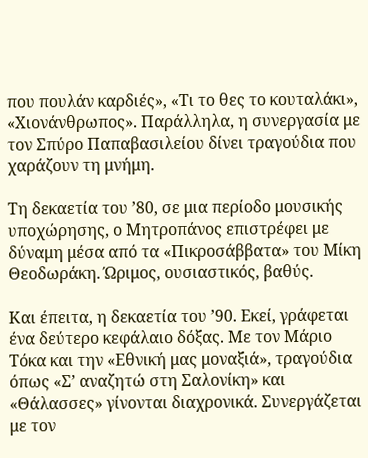που πουλάν καρδιές», «Τι το θες το κουταλάκι», «Χιονάνθρωπος». Παράλληλα, η συνεργασία με τον Σπύρο Παπαβασιλείου δίνει τραγούδια που χαράζουν τη μνήμη.

Τη δεκαετία του ’80, σε μια περίοδο μουσικής υποχώρησης, ο Μητροπάνος επιστρέφει με δύναμη μέσα από τα «Πικροσάββατα» του Μίκη Θεοδωράκη. Ώριμος, ουσιαστικός, βαθύς.

Και έπειτα, η δεκαετία του ’90. Εκεί, γράφεται ένα δεύτερο κεφάλαιο δόξας. Με τον Μάριο Τόκα και την «Εθνική μας μοναξιά», τραγούδια όπως «Σ’ αναζητώ στη Σαλονίκη» και «Θάλασσες» γίνονται διαχρονικά. Συνεργάζεται με τον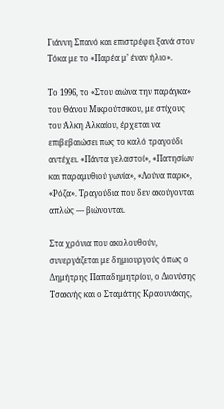Γιάννη Σπανό και επιστρέφει ξανά στον Τόκα με το «Παρέα μ’ έναν ήλιο».

Το 1996, το «Στου αιώνα την παράγκα» του Θάνου Μικρούτσικου, με στίχους του Άλκη Αλκαίου, έρχεται να επιβεβαιώσει πως το καλό τραγούδι αντέχει. «Πάντα γελαστοί», «Πατησίων και παραμυθιού γωνία», «Λούνα παρκ», «Ρόζα». Τραγούδια που δεν ακούγονται απλώς — βιώνονται.

Στα χρόνια που ακολουθούν, συνεργάζεται με δημιουργούς όπως ο Δημήτρης Παπαδημητρίου, ο Διονύσης Τσακνής και ο Σταμάτης Κραουνάκης,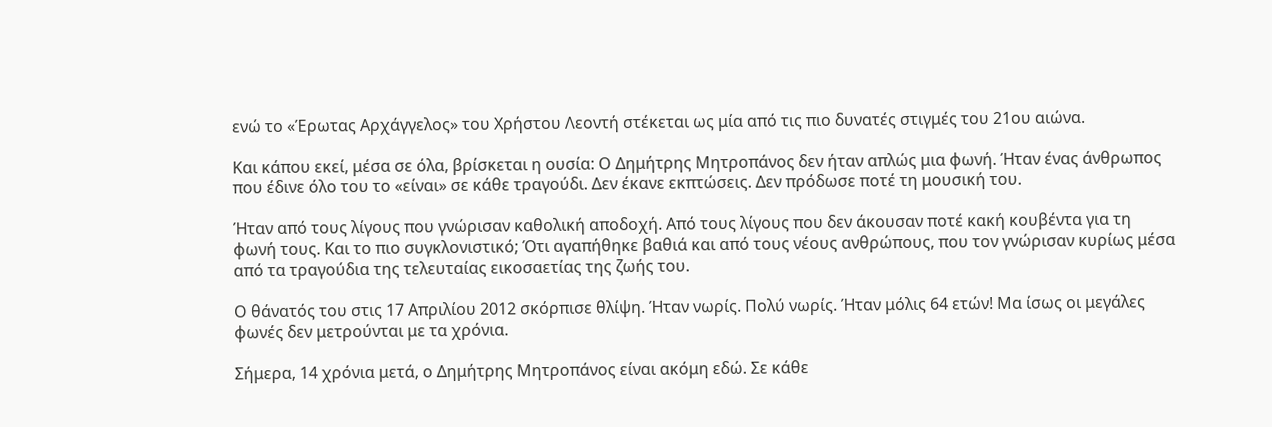ενώ το «Έρωτας Αρχάγγελος» του Χρήστου Λεοντή στέκεται ως μία από τις πιο δυνατές στιγμές του 21ου αιώνα.

Και κάπου εκεί, μέσα σε όλα, βρίσκεται η ουσία: Ο Δημήτρης Μητροπάνος δεν ήταν απλώς μια φωνή. Ήταν ένας άνθρωπος που έδινε όλο του το «είναι» σε κάθε τραγούδι. Δεν έκανε εκπτώσεις. Δεν πρόδωσε ποτέ τη μουσική του.

Ήταν από τους λίγους που γνώρισαν καθολική αποδοχή. Από τους λίγους που δεν άκουσαν ποτέ κακή κουβέντα για τη φωνή τους. Και το πιο συγκλονιστικό; Ότι αγαπήθηκε βαθιά και από τους νέους ανθρώπους, που τον γνώρισαν κυρίως μέσα από τα τραγούδια της τελευταίας εικοσαετίας της ζωής του.

Ο θάνατός του στις 17 Απριλίου 2012 σκόρπισε θλίψη. Ήταν νωρίς. Πολύ νωρίς. Ήταν μόλις 64 ετών! Μα ίσως οι μεγάλες φωνές δεν μετρούνται με τα χρόνια.

Σήμερα, 14 χρόνια μετά, ο Δημήτρης Μητροπάνος είναι ακόμη εδώ. Σε κάθε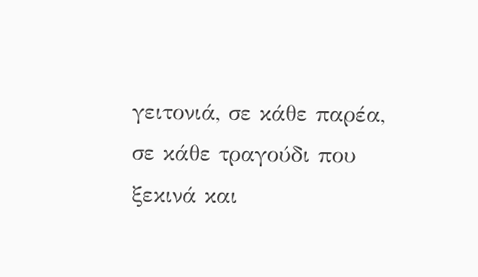γειτονιά, σε κάθε παρέα, σε κάθε τραγούδι που ξεκινά και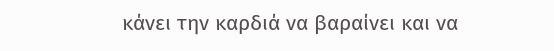κάνει την καρδιά να βαραίνει και να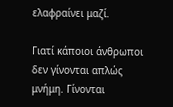ελαφραίνει μαζί.

Γιατί κάποιοι άνθρωποι δεν γίνονται απλώς μνήμη. Γίνονται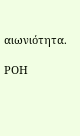αιωνιότητα.

ΡΟΗ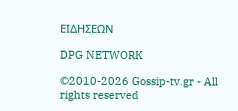ΕΙΔΗΣΕΩΝ

DPG NETWORK

©2010-2026 Gossip-tv.gr - All rights reserved